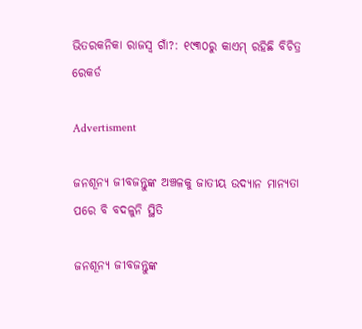ଭିତରକନିକା ରାଜସ୍ବ ଗାଁ?: ୧୯୩୦ରୁ କାଏମ୍‌ ରହିଛି ବିଚିତ୍ର ରେକର୍ଡ

Advertisment

ଜନଶୂନ୍ୟ ଜୀବଜନ୍ତୁଙ୍କ ଅଞ୍ଚଳକୁ ଜାତୀୟ ଉଦ୍ୟାନ ମାନ୍ୟତା ପରେ ବି ବଦଳୁନି ସ୍ଥିତି

ଜନଶୂନ୍ୟ ଜୀବଜନ୍ତୁଙ୍କ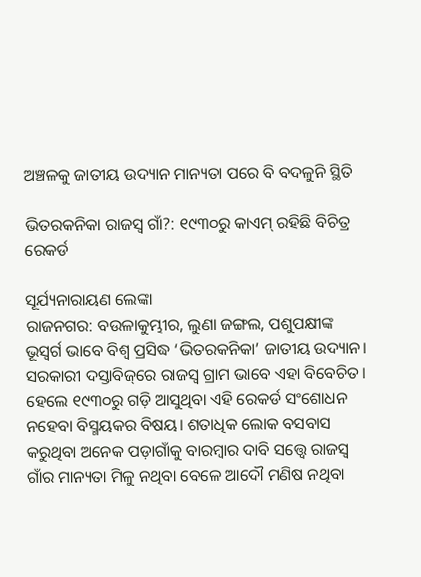ଅଞ୍ଚଳକୁ ଜାତୀୟ ଉଦ୍ୟାନ ମାନ୍ୟତା ପରେ ବି ବଦଳୁନି ସ୍ଥିତି

ଭିତରକନିକା ରାଜସ୍ବ ଗାଁ?: ୧୯୩୦ରୁ କାଏମ୍‌ ରହିଛି ବିଚିତ୍ର ରେକର୍ଡ

ସୂର୍ଯ୍ୟନାରାୟଣ ଲେଙ୍କା
ରାଜନଗର: ବଉଳାକୁମ୍ଭୀର, ଲୁଣା ଜଙ୍ଗଲ, ପଶୁପକ୍ଷୀଙ୍କ ଭୂସ୍ବର୍ଗ ଭାବେ ବିଶ୍ବ ପ୍ରସିଦ୍ଧ ‘ଭିତରକନିକା’ ଜାତୀୟ ଉଦ୍ୟାନ। ସରକାରୀ ଦସ୍ତାବିଜ୍‌ରେ ରାଜସ୍ବ ଗ୍ରାମ ଭାବେ ଏହା ବିବେଚିତ। ହେଲେ ୧୯୩୦ରୁ ଗଡ଼ି ଆସୁଥିବା ଏହି ରେକର୍ଡ ସଂଶୋଧନ ନହେବା ବିସ୍ମୟକର ବିଷୟ। ଶତାଧିକ ଲୋକ ବସବାସ କରୁଥିବା ଅନେକ ପଡ଼ାଗାଁକୁ ବାରମ୍ବାର ଦାବି ସତ୍ତ୍ବେ ରାଜସ୍ବ ଗାଁର ମାନ୍ୟତା ମିଳୁ ନଥିବା ବେଳେ ଆଦୌ ମଣିଷ ନଥିବା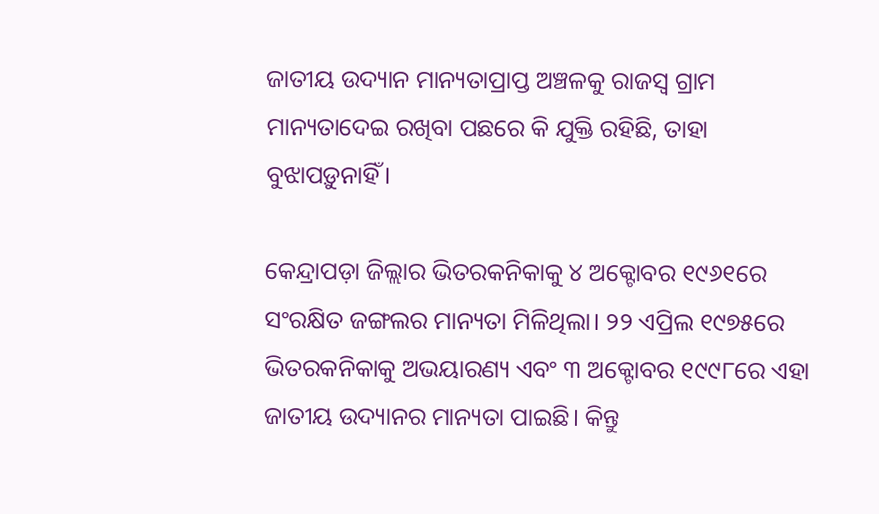ଜାତୀୟ ଉଦ୍ୟାନ ମାନ୍ୟତାପ୍ରାପ୍ତ ଅଞ୍ଚଳକୁ ରାଜସ୍ବ ଗ୍ରାମ ମାନ୍ୟତାଦେଇ ରଖିବା ପଛରେ କି ଯୁକ୍ତି ରହିଛି, ତାହା ବୁଝାପଡ଼ୁନାହିଁ।

କେନ୍ଦ୍ରାପଡ଼ା ଜିଲ୍ଲାର ଭିତରକନିକାକୁ ୪ ଅକ୍ଟୋବର ୧୯୬୧ରେ ସଂରକ୍ଷିତ ଜଙ୍ଗଲର ମାନ୍ୟତା ମିଳିଥିଲା। ୨୨ ଏପ୍ରିଲ ୧୯୭୫ରେ ଭିତରକନିକାକୁ ଅଭୟାରଣ୍ୟ ଏବଂ ୩ ଅକ୍ଟୋବର ୧୯୯୮ରେ ଏହା ଜାତୀୟ ଉଦ୍ୟାନର ମାନ୍ୟତା ପାଇଛି। କିନ୍ତୁ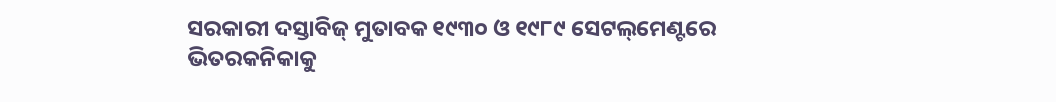ସରକାରୀ ଦସ୍ତାବିଜ୍‌ ମୁତାବକ ୧୯୩୦ ଓ ୧୯୮୯ ସେଟଲ୍‌ମେଣ୍ଟରେ ଭିତରକନିକାକୁ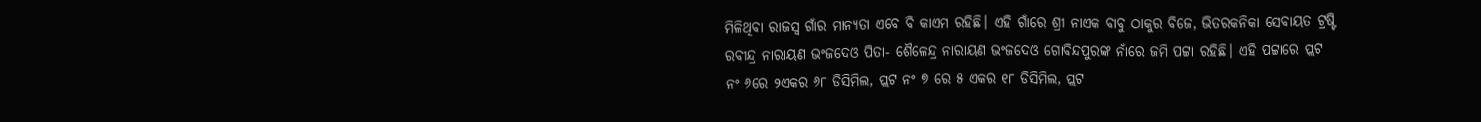ମିଳିଥିବା ରାଜସ୍ବ ଗାଁର ମାନ୍ୟତା ଏବେ ବି କାଏମ ରହିଛି। ଏହି ଗାଁରେ ଶ୍ରୀ ନାଏକ ବାବୁ ଠାକୁର ବିଜେ, ଭିତରକନିକା ସେବାୟତ ଟ୍ରଷ୍ଟି ରବୀନ୍ଦ୍ର ନାରାୟଣ ଭଂଜଦେଓ ପିତା- ଶୈଳେନ୍ଦ୍ର ନାରାୟଣ ଭଂଜଦେଓ ଗୋବିନ୍ଦପୁରଙ୍କ ନାଁରେ ଜମି ପଟ୍ଟା ରହିଛି। ଏହି ପଟ୍ଟାରେ ପ୍ଲଟ ନଂ ୬ରେ ୨ଏକର ୬୮ ଡିସିମିଲ, ପ୍ଲଟ ନଂ ୭ ରେ ୫ ଏକର ୧୮ ଡିସିମିଲ, ପ୍ଲଟ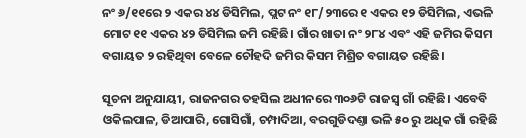ନଂ ୬/୧୧ରେ ୨ ଏକର ୪୪ ଡିସିମିଲ, ପ୍ଲଟ ନଂ ୧୮/୨୩ରେ ୧ ଏକର ୧୨ ଡିସିମିଲ, ଏଭଳି ମୋଟ ୧୧ ଏକର ୪୨ ଡିସିମିଲ ଜମି ରହିଛି। ଗାଁର ଖାତା ନଂ ୨୮୪ ଏବଂ ଏହି ଜମିର କିସମ ବଗାୟତ ୨ ରହିଥିବା ବେଳେ ଚୌହଦି ଜମିର କିସମ ମିଶ୍ରିତ ବଗାୟତ ରହିଛି।

ସୂଚନା ଅନୁଯାୟୀ, ରାଜନଗର ତହସିଲ ଅଧୀନରେ ୩୦୬ଟି ରାଜସ୍ବ ଗାଁ ରହିଛି। ଏବେବି ଓକିଲପାଳ, ଡିଆପାରି, ଗୋସିଗାଁ, ଚମ୍ପାଦିଆ, ବରଗୁଡିଦଣ୍ତା ଭଳି ୫୦ ରୁ ଅଧିକ ଗାଁ ରହିଛି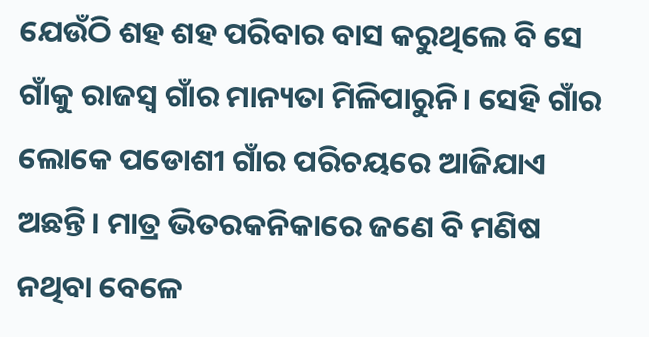ଯେଉଁଠି ଶହ ଶହ ପରିବାର ବାସ କରୁଥିଲେ ବି ସେ ଗାଁକୁ ରାଜସ୍ବ ଗାଁର ମାନ୍ୟତା ମିଳିପାରୁନି। ସେହି ଗାଁର ଲୋକେ ପଡୋଶୀ ଗାଁର ପରିଚୟରେ ଆଜିଯାଏ ଅଛନ୍ତି। ମାତ୍ର ଭିତରକନିକାରେ ଜଣେ ବି ମଣିଷ ନଥିବା ବେଳେ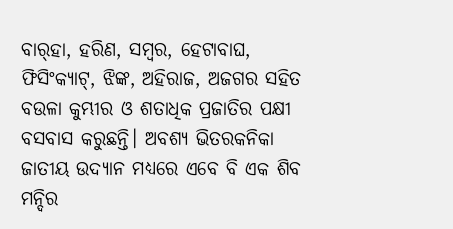ବାର୍‌ହା, ହରିଣ, ସମ୍ବର, ହେଟାବାଘ, ଫିସିଂକ୍ୟାଟ୍‌, ଝିଙ୍କ, ଅହିରାଜ, ଅଜଗର ସହିତ ବଉଳା କୁମ୍ଭୀର ଓ ଶତାଧିକ ପ୍ରଜାତିର ପକ୍ଷୀ ବସବାସ କରୁଛନ୍ତି। ଅବଶ୍ୟ ଭିତରକନିକା ଜାତୀୟ ଉଦ୍ୟାନ ମଧ୍ୟରେ ଏବେ ବି ଏକ ଶିବ ମନ୍ଦିର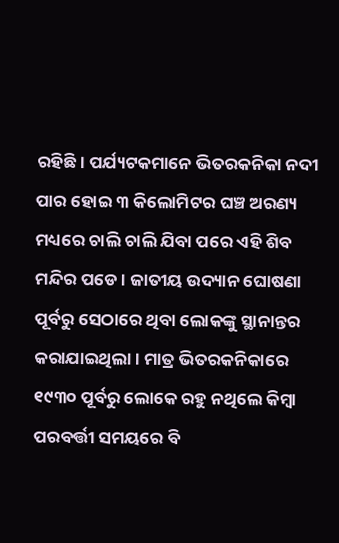ରହିଛି। ପର୍ଯ୍ୟଟକମାନେ ଭିତରକନିକା ନଦୀ ପାର ହୋଇ ୩ କିଲୋମିଟର ଘଞ୍ଚ ଅରଣ୍ୟ ମଧ୍ୟରେ ଚାଲି ଚାଲି ଯିବା ପରେ ଏହି ଶିବ ମନ୍ଦିର ପଡେ। ଜାତୀୟ ଉଦ୍ୟାନ ଘୋଷଣା ପୂର୍ବରୁ ସେଠାରେ ଥିବା ଲୋକଙ୍କୁ ସ୍ଥାନାନ୍ତର କରାଯାଇଥିଲା। ମାତ୍ର ଭିତରକନିକାରେ ୧୯୩୦ ପୂର୍ବରୁ ଲୋକେ ରହୁ ନଥିଲେ କିମ୍ବା ପରବର୍ତ୍ତୀ ସମୟରେ ବି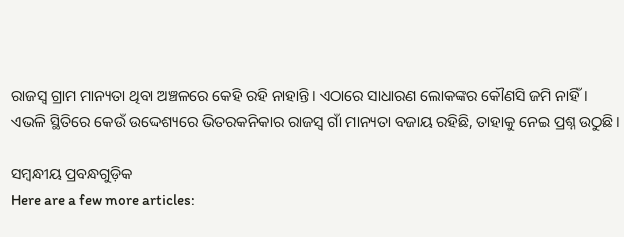ରାଜସ୍ବ ଗ୍ରାମ ମାନ୍ୟତା ଥିବା ଅଞ୍ଚଳରେ କେହି ରହି ନାହାନ୍ତି। ଏଠାରେ ସାଧାରଣ ଲୋକଙ୍କର କୌଣସି ଜମି ନାହିଁ। ଏଭଳି ସ୍ଥିତିରେ କେଉଁ ଉଦ୍ଦେଶ୍ୟରେ ଭିତରକନିକାର ରାଜସ୍ବ ଗାଁ ମାନ୍ୟତା ବଜାୟ ରହିଛି, ତାହାକୁ ନେଇ ପ୍ରଶ୍ନ ଉଠୁଛି।

ସମ୍ବନ୍ଧୀୟ ପ୍ରବନ୍ଧଗୁଡ଼ିକ
Here are a few more articles: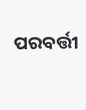ପରବର୍ତ୍ତୀ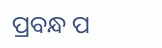ପ୍ରବନ୍ଧ ପ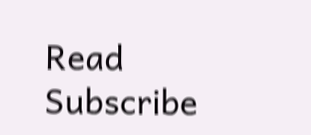Read
Subscribe